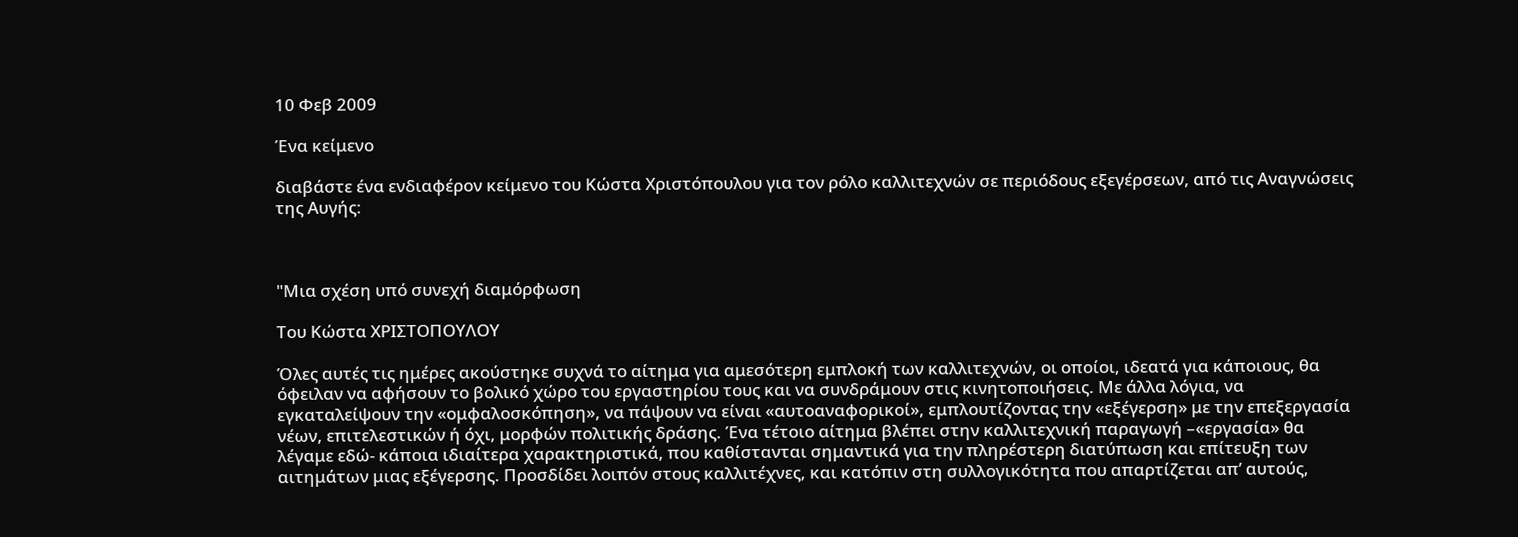10 Φεβ 2009

Ένα κείμενο

διαβάστε ένα ενδιαφέρον κείμενο του Κώστα Χριστόπουλου για τον ρόλο καλλιτεχνών σε περιόδους εξεγέρσεων, από τις Αναγνώσεις της Αυγής:



"Μια σχέση υπό συνεχή διαμόρφωση

Του Κώστα ΧΡΙΣΤΟΠΟΥΛΟΥ

Όλες αυτές τις ημέρες ακούστηκε συχνά το αίτημα για αμεσότερη εμπλοκή των καλλιτεχνών, οι οποίοι, ιδεατά για κάποιους, θα όφειλαν να αφήσουν το βολικό χώρο του εργαστηρίου τους και να συνδράμουν στις κινητοποιήσεις. Με άλλα λόγια, να εγκαταλείψουν την «ομφαλοσκόπηση», να πάψουν να είναι «αυτοαναφορικοί», εμπλουτίζοντας την «εξέγερση» με την επεξεργασία νέων, επιτελεστικών ή όχι, μορφών πολιτικής δράσης. Ένα τέτοιο αίτημα βλέπει στην καλλιτεχνική παραγωγή –«εργασία» θα λέγαμε εδώ- κάποια ιδιαίτερα χαρακτηριστικά, που καθίστανται σημαντικά για την πληρέστερη διατύπωση και επίτευξη των αιτημάτων μιας εξέγερσης. Προσδίδει λοιπόν στους καλλιτέχνες, και κατόπιν στη συλλογικότητα που απαρτίζεται απ’ αυτούς,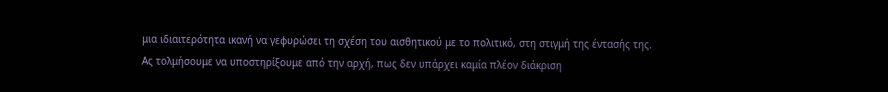μια ιδιαιτερότητα ικανή να γεφυρώσει τη σχέση του αισθητικού με το πολιτικό, στη στιγμή της έντασής της.
Ας τολμήσουμε να υποστηρίξουμε από την αρχή, πως δεν υπάρχει καμία πλέον διάκριση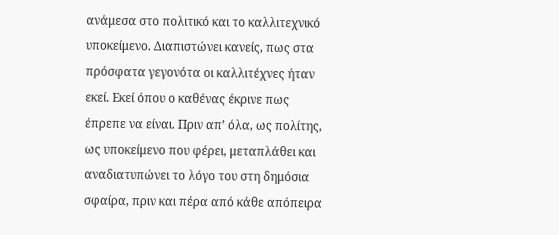ανάμεσα στο πολιτικό και το καλλιτεχνικό υποκείμενο. Διαπιστώνει κανείς, πως στα πρόσφατα γεγονότα οι καλλιτέχνες ήταν εκεί. Εκεί όπου ο καθένας έκρινε πως έπρεπε να είναι. Πριν απ’ όλα, ως πολίτης, ως υποκείμενο που φέρει, μεταπλάθει και αναδιατυπώνει το λόγο του στη δημόσια σφαίρα, πριν και πέρα από κάθε απόπειρα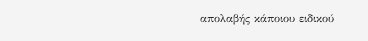απολαβής κάποιου ειδικού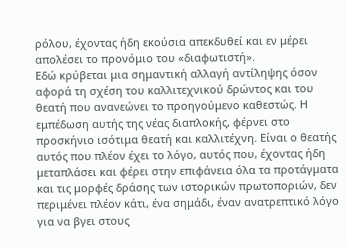ρόλου, έχοντας ήδη εκούσια απεκδυθεί και εν μέρει απολέσει το προνόμιο του «διαφωτιστή».
Εδώ κρύβεται μια σημαντική αλλαγή αντίληψης όσον αφορά τη σχέση του καλλιτεχνικού δρώντος και του θεατή που ανανεώνει το προηγούμενο καθεστώς. Η εμπέδωση αυτής της νέας διαπλοκής, φέρνει στο προσκήνιο ισότιμα θεατή και καλλιτέχνη. Είναι ο θεατής αυτός που πλέον έχει το λόγο, αυτός που, έχοντας ήδη μεταπλάσει και φέρει στην επιφάνεια όλα τα προτάγματα και τις μορφές δράσης των ιστορικών πρωτοποριών, δεν περιμένει πλέον κάτι, ένα σημάδι, έναν ανατρεπτικό λόγο για να βγει στους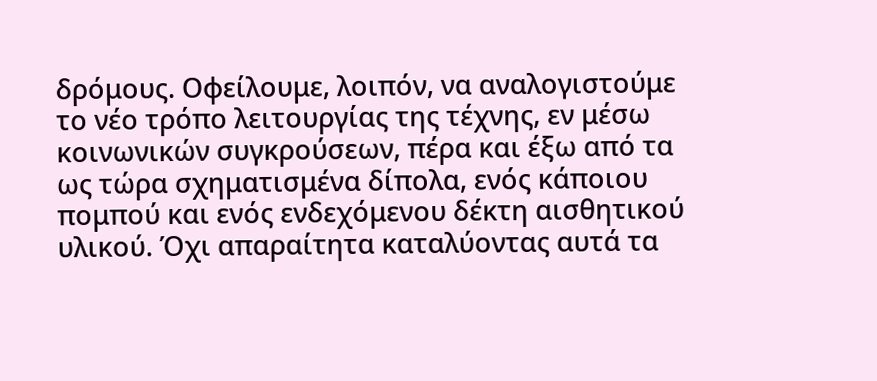δρόμους. Οφείλουμε, λοιπόν, να αναλογιστούμε το νέο τρόπο λειτουργίας της τέχνης, εν μέσω κοινωνικών συγκρούσεων, πέρα και έξω από τα ως τώρα σχηματισμένα δίπολα, ενός κάποιου πομπού και ενός ενδεχόμενου δέκτη αισθητικού υλικού. Όχι απαραίτητα καταλύοντας αυτά τα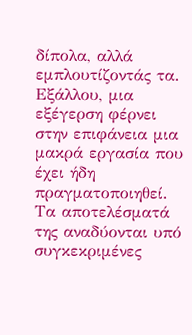δίπολα, αλλά εμπλουτίζοντάς τα.
Εξάλλου, μια εξέγερση φέρνει στην επιφάνεια μια μακρά εργασία που έχει ήδη πραγματοποιηθεί. Τα αποτελέσματά της αναδύονται υπό συγκεκριμένες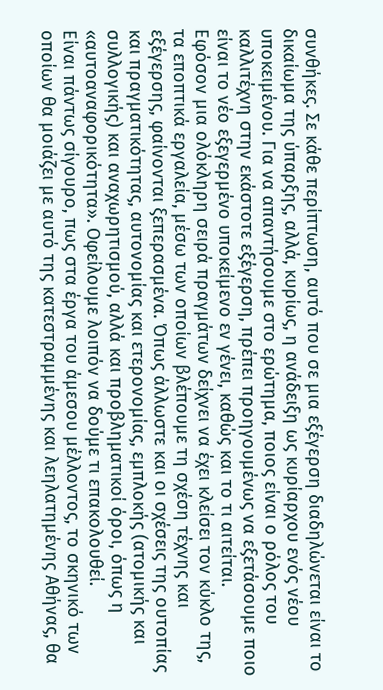συνθήκες. Σε κάθε περίπτωση, αυτό που σε μια εξέγερση διαδηλώνεται είναι το δικαίωμα της ύπαρξης, αλλά, κυρίως, η ανάδειξη ως κυρίαρχου ενός νέου υποκειμένου. Για να απαντήσουμε στο ερώτημα, ποιος είναι ο ρόλος του καλλιτέχνη στην εκάστοτε εξέγερση, πρέπει προηγουμένως να εξετάσουμε ποιο είναι το νέο εξεγερμένο υποκείμενο εν γένει, καθώς και το τι αιτείται.
Εφόσον μια ολόκληρη σειρά πραγμάτων δείχνει να έχει κλείσει τον κύκλο της, τα εποπτικά εργαλεία, μέσω των οποίων βλέπουμε τη σχέση τέχνης και εξέγερσης, φαίνονται ξεπερασμένα. Όπως άλλωστε και οι σχέσεις της ουτοπίας και πραγματικότητας, αυτονομίας και ετερονομίας, εμπλοκής (ατομικής και συλλογικής) και αναχωρητισμού, αλλά και προβληματικοί όροι, όπως η «αυτοαναφορικότητα». Οφείλουμε λοιπόν να δούμε τι επακολουθεί.
Είναι πάντως σίγουρο, πως στα έργα του άμεσου μέλλοντος, το σκηνικό των οποίων θα μοιάζει με αυτό της κατεστραμμένης και λεηλατημένης Αθήνας, θα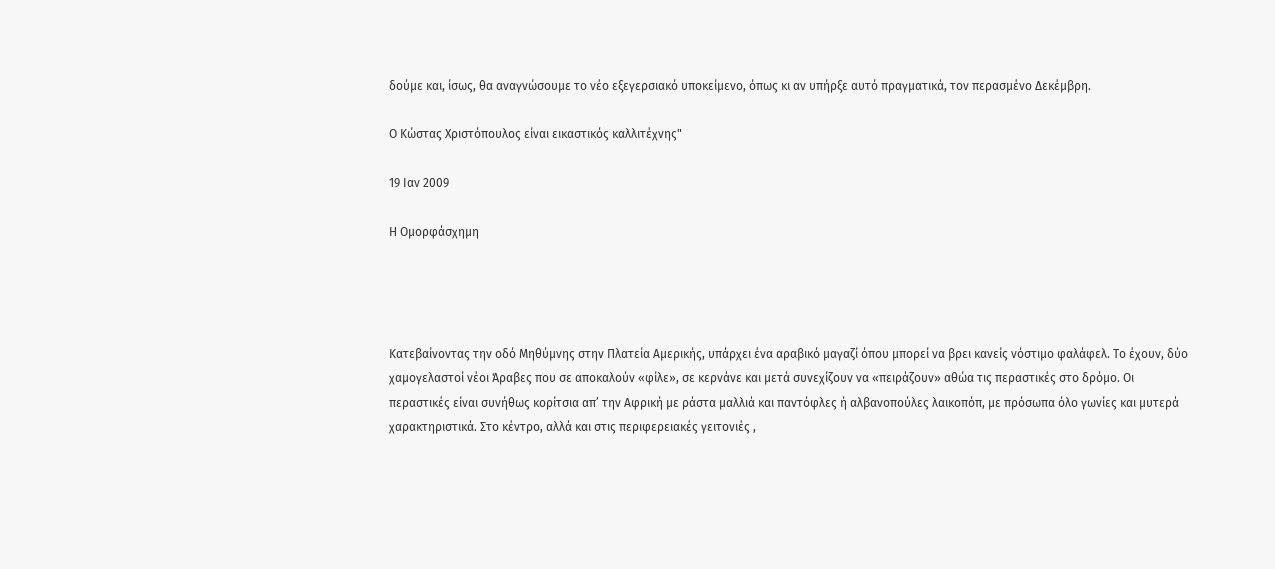δούμε και, ίσως, θα αναγνώσουμε το νέο εξεγερσιακό υποκείμενο, όπως κι αν υπήρξε αυτό πραγματικά, τον περασμένο Δεκέμβρη.

Ο Κώστας Χριστόπουλος είναι εικαστικός καλλιτέχνης"

19 Ιαν 2009

Η Ομορφάσχημη




Κατεβαίνοντας την οδό Μηθύμνης στην Πλατεία Αμερικής, υπάρχει ένα αραβικό μαγαζί όπου μπορεί να βρει κανείς νόστιμο φαλάφελ. Το έχουν, δύο χαμογελαστοί νέοι Άραβες που σε αποκαλούν «φίλε», σε κερνάνε και μετά συνεχίζουν να «πειράζουν» αθώα τις περαστικές στο δρόμο. Οι περαστικές είναι συνήθως κορίτσια απ’ την Αφρική με ράστα μαλλιά και παντόφλες ή αλβανοπούλες λαικοπόπ, με πρόσωπα όλο γωνίες και μυτερά χαρακτηριστικά. Στο κέντρο, αλλά και στις περιφερειακές γειτονιές ,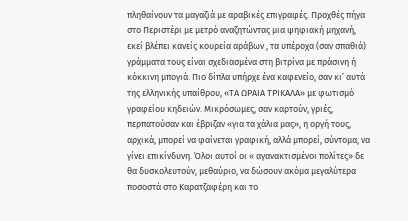πληθαίνουν τα μαγαζιά με αραβικές επιγραφές. Προχθές πήγα στο Περιστέρι με μετρό αναζητώντας μια ψηφιακή μηχανή, εκεί βλέπει κανείς κουρεία αράβων , τα υπέροχα (σαν σπαθιά) γράμματα τους είναι σχεδιασμένα στη βιτρίνα με πράσινη ή κόκκινη μπογιά. Πιο δίπλα υπήρχε ένα καφενείο, σαν κι’ αυτά της ελληνικής υπαίθρου, «ΤΑ ΩΡΑΙΑ ΤΡΙΚΑΛΑ» με φωτισμό γραφείου κηδειών. Μικρόσωμες, σαν καρτούν, γριές, περπατούσαν και έβριζαν «για τα χάλια μας», η οργή τους, αρχικά, μπορεί να φαίνεται γραφική, αλλά μπορεί, σύντομα, να γίνει επικίνδυνη. Όλοι αυτοί οι « αγανακτισμένοι πολίτες» δε θα δυσκολευτούν, μεθαύριο, να δώσουν ακόμα μεγαλύτερα ποσοστά στο Καρατζαφέρη και το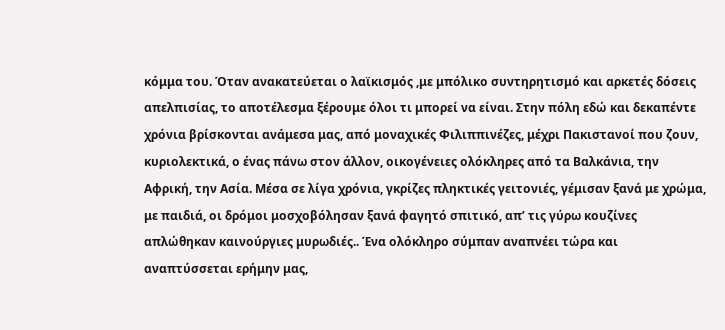κόμμα του. Όταν ανακατεύεται ο λαϊκισμός ,με μπόλικο συντηρητισμό και αρκετές δόσεις απελπισίας, το αποτέλεσμα ξέρουμε όλοι τι μπορεί να είναι. Στην πόλη εδώ και δεκαπέντε χρόνια βρίσκονται ανάμεσα μας, από μοναχικές Φιλιππινέζες, μέχρι Πακιστανοί που ζουν, κυριολεκτικά, ο ένας πάνω στον άλλον, οικογένειες ολόκληρες από τα Βαλκάνια, την Αφρική, την Ασία. Μέσα σε λίγα χρόνια, γκρίζες πληκτικές γειτονιές, γέμισαν ξανά με χρώμα, με παιδιά, οι δρόμοι μοσχοβόλησαν ξανά φαγητό σπιτικό, απ’ τις γύρω κουζίνες απλώθηκαν καινούργιες μυρωδιές.. Ένα ολόκληρο σύμπαν αναπνέει τώρα και αναπτύσσεται ερήμην μας,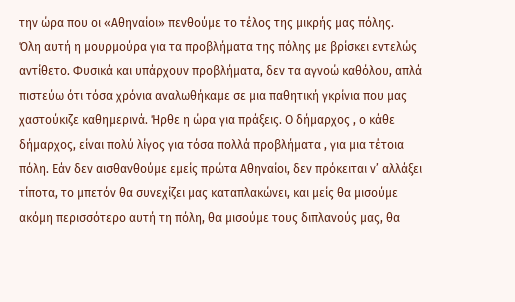την ώρα που οι «Αθηναίοι» πενθούμε το τέλος της μικρής μας πόλης.
Όλη αυτή η μουρμούρα για τα προβλήματα της πόλης με βρίσκει εντελώς αντίθετο. Φυσικά και υπάρχουν προβλήματα, δεν τα αγνοώ καθόλου, απλά πιστεύω ότι τόσα χρόνια αναλωθήκαμε σε μια παθητική γκρίνια που μας χαστούκιζε καθημερινά. Ήρθε η ώρα για πράξεις. Ο δήμαρχος , ο κάθε δήμαρχος, είναι πολύ λίγος για τόσα πολλά προβλήματα , για μια τέτοια πόλη. Εάν δεν αισθανθούμε εμείς πρώτα Αθηναίοι, δεν πρόκειται ν’ αλλάξει τίποτα, το μπετόν θα συνεχίζει μας καταπλακώνει, και μείς θα μισούμε ακόμη περισσότερο αυτή τη πόλη, θα μισούμε τους διπλανούς μας, θα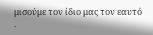μισούμε τον ίδιο μας τον εαυτό .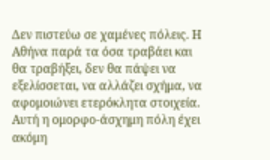Δεν πιστεύω σε χαμένες πόλεις. Η Αθήνα παρά τα όσα τραβάει και θα τραβήξει, δεν θα πάψει να εξελίσσεται, να αλλάζει σχήμα, να αφομοιώνει ετερόκλητα στοιχεία. Αυτή η ομορφο-άσχημη πόλη έχει ακόμη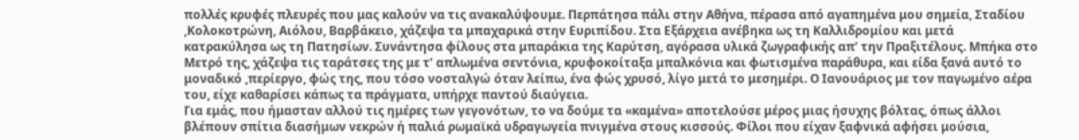πολλές κρυφές πλευρές που μας καλούν να τις ανακαλύψουμε. Περπάτησα πάλι στην Αθήνα, πέρασα από αγαπημένα μου σημεία, Σταδίου ,Κολοκοτρώνη, Αιόλου, Βαρβάκειο, χάζεψα τα μπαχαρικά στην Ευριπίδου. Στα Εξάρχεια ανέβηκα ως τη Καλλιδρομίου και μετά κατρακύλησα ως τη Πατησίων. Συνάντησα φίλους στα μπαράκια της Καρύτση, αγόρασα υλικά ζωγραφικής απ’ την Πραξιτέλους. Μπήκα στο Μετρό της, χάζεψα τις ταράτσες της με τ’ απλωμένα σεντόνια, κρυφοκοίταξα μπαλκόνια και φωτισμένα παράθυρα, και είδα ξανά αυτό το μοναδικό ,περίεργο, φώς της, που τόσο νοσταλγώ όταν λείπω, ένα φώς χρυσό, λίγο μετά το μεσημέρι. Ο Ιανουάριος με τον παγωμένο αέρα του, είχε καθαρίσει κάπως τα πράγματα, υπήρχε παντού διαύγεια.
Για εμάς, που ήμασταν αλλού τις ημέρες των γεγονότων, το να δούμε τα «καμένα» αποτελούσε μέρος μιας ήσυχης βόλτας, όπως άλλοι βλέπουν σπίτια διασήμων νεκρών ή παλιά ρωμαϊκά υδραγωγεία πνιγμένα στους κισσούς. Φίλοι που είχαν ξαφνικά αφήσει μούσια,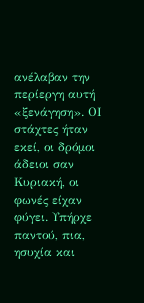ανέλαβαν την περίεργη αυτή «ξενάγηση». ΟΙ στάχτες ήταν εκεί, οι δρόμοι άδειοι σαν Κυριακή, οι φωνές είχαν φύγει. Υπήρχε παντού, πια, ησυχία και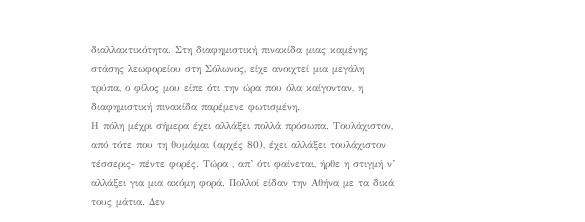διαλλακτικότητα. Στη διαφημιστική πινακίδα μιας καμένης στάσης λεωφορείου στη Σόλωνος, είχε ανοιχτεί μια μεγάλη τρύπα, ο φίλος μου είπε ότι την ώρα που όλα καίγονταν, η διαφημιστική πινακίδα παρέμενε φωτισμένη.
Η πόλη μέχρι σήμερα έχει αλλάξει πολλά πρόσωπα. Τουλάχιστον, από τότε που τη θυμάμαι (αρχές 80), έχει αλλάξει τουλάχιστον τέσσερις- πέντε φορές. Τώρα , απ’ ότι φαίνεται, ήρθε η στιγμή ν’ αλλάξει για μια ακόμη φορά. Πολλοί είδαν την Αθήνα με τα δικά τους μάτια. Δεν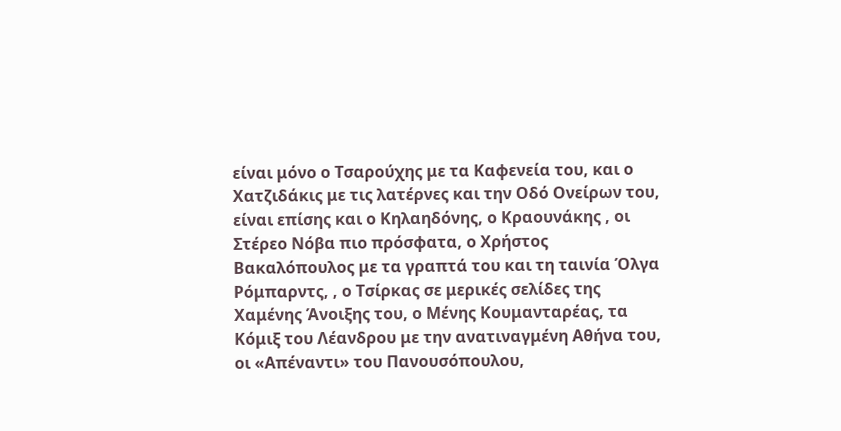είναι μόνο ο Τσαρούχης με τα Καφενεία του, και ο Χατζιδάκις με τις λατέρνες και την Οδό Ονείρων του, είναι επίσης και ο Κηλαηδόνης, ο Κραουνάκης , οι Στέρεο Νόβα πιο πρόσφατα, ο Χρήστος Βακαλόπουλος με τα γραπτά του και τη ταινία Όλγα Ρόμπαρντς, , ο Τσίρκας σε μερικές σελίδες της Χαμένης Άνοιξης του, ο Μένης Κουμανταρέας, τα Κόμιξ του Λέανδρου με την ανατιναγμένη Αθήνα του, οι «Απέναντι» του Πανουσόπουλου,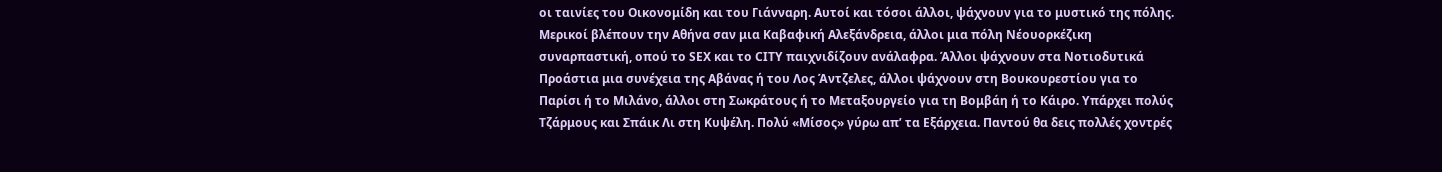οι ταινίες του Οικονομίδη και του Γιάνναρη. Αυτοί και τόσοι άλλοι, ψάχνουν για το μυστικό της πόλης. Μερικοί βλέπουν την Αθήνα σαν μια Καβαφική Αλεξάνδρεια, άλλοι μια πόλη Νέουορκέζικη συναρπαστική, οπού το SEX και το CITY παιχνιδίζουν ανάλαφρα. Άλλοι ψάχνουν στα Νοτιοδυτικά Προάστια μια συνέχεια της Αβάνας ή του Λος Άντζελες, άλλοι ψάχνουν στη Βουκουρεστίου για το Παρίσι ή το Μιλάνο, άλλοι στη Σωκράτους ή το Μεταξουργείο για τη Βομβάη ή το Κάιρο. Υπάρχει πολύς Τζάρμους και Σπάικ Λι στη Κυψέλη. Πολύ «Μίσος» γύρω απ’ τα Εξάρχεια. Παντού θα δεις πολλές χοντρές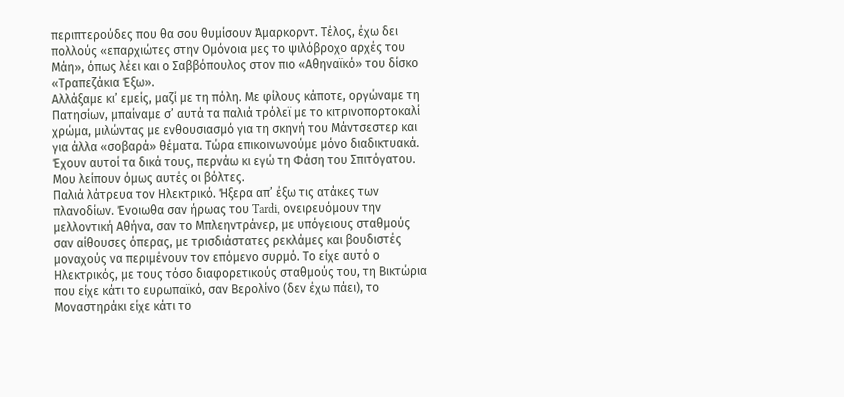περιπτερούδες που θα σου θυμίσουν Άμαρκορντ. Τέλος, έχω δει πολλούς «επαρχιώτες στην Ομόνοια μες το ψιλόβροχο αρχές του Μάη», όπως λέει και ο Σαββόπουλος στον πιο «Αθηναϊκό» του δίσκο «Τραπεζάκια Έξω».
Αλλάξαμε κι’ εμείς, μαζί με τη πόλη. Με φίλους κάποτε, οργώναμε τη Πατησίων, μπαίναμε σ’ αυτά τα παλιά τρόλεϊ με το κιτρινοπορτοκαλί χρώμα, μιλώντας με ενθουσιασμό για τη σκηνή του Μάντσεστερ και για άλλα «σοβαρά» θέματα. Τώρα επικοινωνούμε μόνο διαδικτυακά. Έχουν αυτοί τα δικά τους, περνάω κι εγώ τη Φάση του Σπιτόγατου. Μου λείπουν όμως αυτές οι βόλτες.
Παλιά λάτρευα τον Ηλεκτρικό. Ήξερα απ’ έξω τις ατάκες των πλανοδίων. Ένοιωθα σαν ήρωας του Tardi, ονειρευόμουν την μελλοντική Αθήνα, σαν το Μπλεηντράνερ, με υπόγειους σταθμούς σαν αίθουσες όπερας, με τρισδιάστατες ρεκλάμες και βουδιστές μοναχούς να περιμένουν τον επόμενο συρμό. Το είχε αυτό ο Ηλεκτρικός, με τους τόσο διαφορετικούς σταθμούς του, τη Βικτώρια που είχε κάτι το ευρωπαϊκό, σαν Βερολίνο (δεν έχω πάει), το Μοναστηράκι είχε κάτι το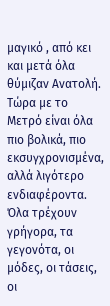μαγικό , από κει και μετά όλα θύμιζαν Ανατολή. Τώρα με το Μετρό είναι όλα πιο βολικά, πιο εκσυγχρονισμένα, αλλά λιγότερο ενδιαφέροντα.
Όλα τρέχουν γρήγορα, τα γεγονότα, οι μόδες, οι τάσεις, οι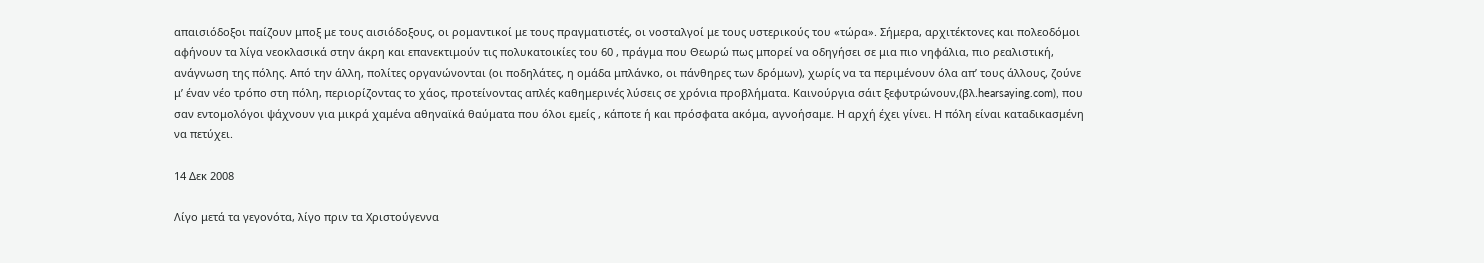απαισιόδοξοι παίζουν μποξ με τους αισιόδοξους, οι ρομαντικοί με τους πραγματιστές, οι νοσταλγοί με τους υστερικούς του «τώρα». Σήμερα, αρχιτέκτονες και πολεοδόμοι αφήνουν τα λίγα νεοκλασικά στην άκρη και επανεκτιμούν τις πολυκατοικίες του 60 , πράγμα που Θεωρώ πως μπορεί να οδηγήσει σε μια πιο νηφάλια, πιο ρεαλιστική, ανάγνωση της πόλης. Από την άλλη, πολίτες οργανώνονται (οι ποδηλάτες, η ομάδα μπλάνκο, οι πάνθηρες των δρόμων), χωρίς να τα περιμένουν όλα απ’ τους άλλους, ζούνε μ’ έναν νέο τρόπο στη πόλη, περιορίζοντας το χάος, προτείνοντας απλές καθημερινές λύσεις σε χρόνια προβλήματα. Καινούργια σάιτ ξεφυτρώνουν,(βλ.hearsaying.com), που σαν εντομολόγοι ψάχνουν για μικρά χαμένα αθηναϊκά θαύματα που όλοι εμείς , κάποτε ή και πρόσφατα ακόμα, αγνοήσαμε. Η αρχή έχει γίνει. Η πόλη είναι καταδικασμένη να πετύχει.

14 Δεκ 2008

Λίγο μετά τα γεγονότα, λίγο πριν τα Χριστούγεννα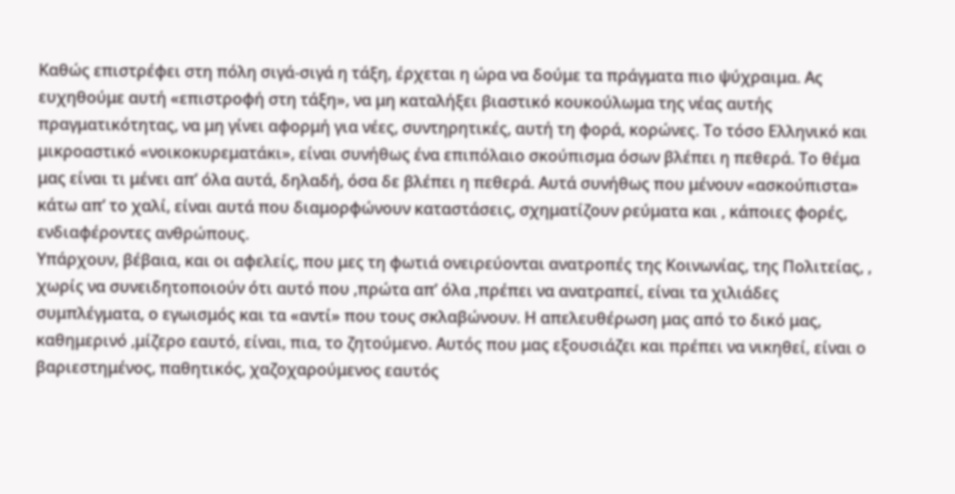Καθώς επιστρέφει στη πόλη σιγά-σιγά η τάξη, έρχεται η ώρα να δούμε τα πράγματα πιο ψύχραιμα. Ας ευχηθούμε αυτή «επιστροφή στη τάξη», να μη καταλήξει βιαστικό κουκούλωμα της νέας αυτής πραγματικότητας, να μη γίνει αφορμή για νέες, συντηρητικές, αυτή τη φορά, κορώνες. Το τόσο Ελληνικό και μικροαστικό «νοικοκυρεματάκι», είναι συνήθως ένα επιπόλαιο σκούπισμα όσων βλέπει η πεθερά. Το θέμα μας είναι τι μένει απ’ όλα αυτά, δηλαδή, όσα δε βλέπει η πεθερά. Αυτά συνήθως που μένουν «ασκούπιστα» κάτω απ’ το χαλί, είναι αυτά που διαμορφώνουν καταστάσεις, σχηματίζουν ρεύματα και , κάποιες φορές, ενδιαφέροντες ανθρώπους.
Υπάρχουν, βέβαια, και οι αφελείς, που μες τη φωτιά ονειρεύονται ανατροπές της Κοινωνίας, της Πολιτείας, , χωρίς να συνειδητοποιούν ότι αυτό που ,πρώτα απ’ όλα ,πρέπει να ανατραπεί, είναι τα χιλιάδες συμπλέγματα, ο εγωισμός και τα «αντί» που τους σκλαβώνουν. Η απελευθέρωση μας από το δικό μας, καθημερινό ,μίζερο εαυτό, είναι, πια, το ζητούμενο. Αυτός που μας εξουσιάζει και πρέπει να νικηθεί, είναι ο βαριεστημένος, παθητικός, χαζοχαρούμενος εαυτός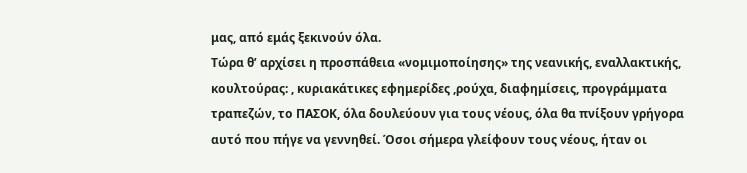μας, από εμάς ξεκινούν όλα.
Τώρα θ’ αρχίσει η προσπάθεια «νομιμοποίησης» της νεανικής, εναλλακτικής, κουλτούρας: , κυριακάτικες εφημερίδες ,ρούχα, διαφημίσεις, προγράμματα τραπεζών, το ΠΑΣΟΚ, όλα δουλεύουν για τους νέους, όλα θα πνίξουν γρήγορα αυτό που πήγε να γεννηθεί. Όσοι σήμερα γλείφουν τους νέους, ήταν οι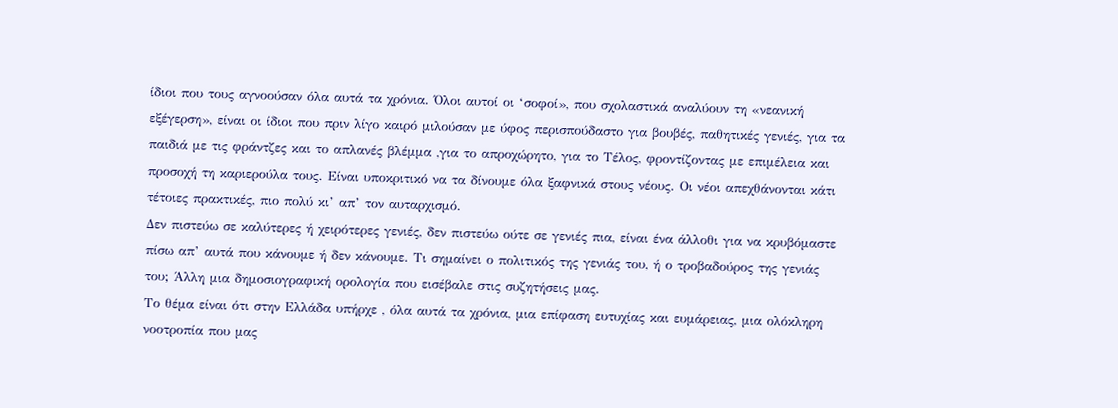ίδιοι που τους αγνοούσαν όλα αυτά τα χρόνια. Όλοι αυτοί οι ‘σοφοί», που σχολαστικά αναλύουν τη «νεανική εξέγερση», είναι οι ίδιοι που πριν λίγο καιρό μιλούσαν με ύφος περισπούδαστο για βουβές, παθητικές γενιές, για τα παιδιά με τις φράντζες και το απλανές βλέμμα ,για το απροχώρητο, για το Τέλος, φροντίζοντας με επιμέλεια και προσοχή τη καριερούλα τους. Είναι υποκριτικό να τα δίνουμε όλα ξαφνικά στους νέους. Οι νέοι απεχθάνονται κάτι τέτοιες πρακτικές, πιο πολύ κι’ απ’ τον αυταρχισμό.
Δεν πιστεύω σε καλύτερες ή χειρότερες γενιές, δεν πιστεύω ούτε σε γενιές πια, είναι ένα άλλοθι για να κρυβόμαστε πίσω απ’ αυτά που κάνουμε ή δεν κάνουμε. Τι σημαίνει ο πολιτικός της γενιάς του, ή ο τροβαδούρος της γενιάς του; Άλλη μια δημοσιογραφική ορολογία που εισέβαλε στις συζητήσεις μας.
Το θέμα είναι ότι στην Ελλάδα υπήρχε , όλα αυτά τα χρόνια, μια επίφαση ευτυχίας και ευμάρειας, μια ολόκληρη νοοτροπία που μας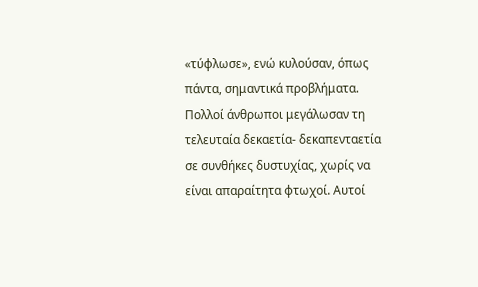«τύφλωσε», ενώ κυλούσαν, όπως πάντα, σημαντικά προβλήματα. Πολλοί άνθρωποι μεγάλωσαν τη τελευταία δεκαετία- δεκαπενταετία σε συνθήκες δυστυχίας, χωρίς να είναι απαραίτητα φτωχοί. Αυτοί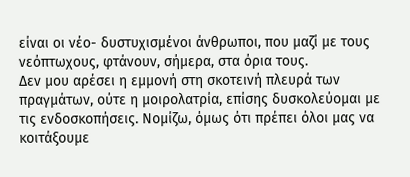είναι οι νέο- δυστυχισμένοι άνθρωποι, που μαζί με τους νεόπτωχους, φτάνουν, σήμερα, στα όρια τους.
Δεν μου αρέσει η εμμονή στη σκοτεινή πλευρά των πραγμάτων, ούτε η μοιρολατρία, επίσης δυσκολεύομαι με τις ενδοσκοπήσεις. Νομίζω, όμως ότι πρέπει όλοι μας να κοιτάξουμε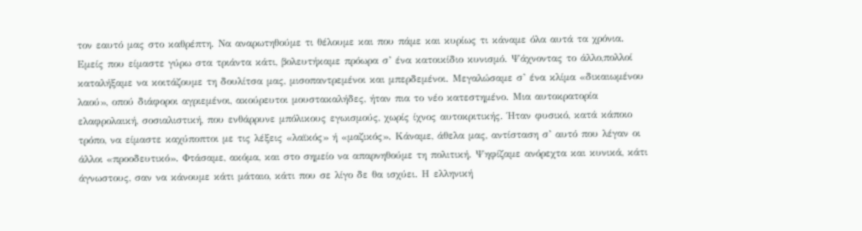τον εαυτό μας στο καθρέπτη. Να αναρωτηθούμε τι θέλουμε και που πάμε και κυρίως τι κάναμε όλα αυτά τα χρόνια.
Εμείς που είμαστε γύρω στα τριάντα κάτι, βολευτήκαμε πρόωρα σ’ ένα κατοικίδιο κυνισμό. Ψάχνοντας το άλλο,πολλοί καταλήξαμε να κοιτάζουμε τη δουλίτσα μας, μισοπαντρεμένοι και μπερδεμένοι. Μεγαλώσαμε σ’ ένα κλίμα «δικαιωμένου λαού», οπού διάφοροι αγριεμένοι, ακούρευτοι μουστακαλήδες, ήταν πια το νέο κατεστημένο. Μια αυτοκρατορία ελαφρολαική, σοσιαλιστική, που ενθάρρυνε μπόλικους εγωισμούς, χωρίς ίχνος αυτοκριτικής. Ήταν φυσικό, κατά κάποιο τρόπο, να είμαστε καχύποπτοι με τις λέξεις «λαϊκός» ή «μαζικός». Κάναμε, άθελα μας, αντίσταση σ’ αυτό που λέγαν οι άλλοι «προοδευτικό». Φτάσαμε, ακόμα, και στο σημείο να απαρνηθούμε τη πολιτική. Ψηφίζαμε ανόρεχτα και κυνικά, κάτι άγνωστους, σαν να κάνουμε κάτι μάταιο, κάτι που σε λίγο δε θα ισχύει. Η ελληνική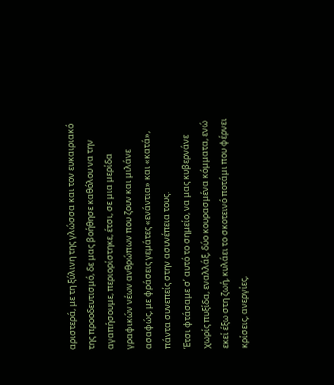αριστερά, με τη ξύλινη της γλώσσα και τον ευκαιριακό της προοδευτισμό, δε μας βοήθησε καθόλου να την αγαπήσουμε, περιορίστηκε, έτσι, σε μια μερίδα γραφικών νέων ανθρώπων που ζουν και μιλάνε ασαφώς, με φράσεις γεμάτες «ενάντια» και «κατά», πάντα συνεπείς στην ασυνέπεια τους.
Έτσι φτάσαμε σ’ αυτό το σημείο, να μας κυβερνάνε χωρίς πυξίδα, εναλλάξ, δύο κουρασμένα κόμματα, ενώ εκεί έξω στη ζωή, κυλάει το σκοτεινό ποτάμι που φέρνει κρίσεις, ανεργίες,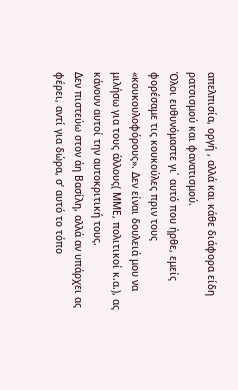απελπισία, οργή , αλλά και κάθε διάφορα είδη ρατσισμού και φανατισμού.
Όλοι ευθυνόμαστε γι΄ αυτό που ήρθε, εμείς φορέσαμε τις κουκούλες πριν τους «κουκουλοφόρους». Δεν είναι δουλειά μου να μιλήσω για τους άλλους( ΜΜΕ, πολιτικοί κ.α.), ας κάνουν αυτοί την αυτοκριτική τους.
Δεν πιστεύω στον άη Βασίλη, αλλά αν υπάρχει ας φέρει, αντί για δώρα, σ’ αυτό το τόπο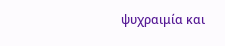ψυχραιμία και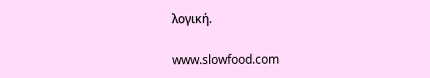λογική.

www.slowfood.com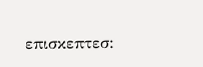επισκεπτεσ: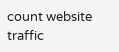count website traffic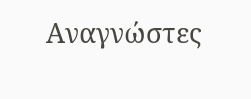Αναγνώστες